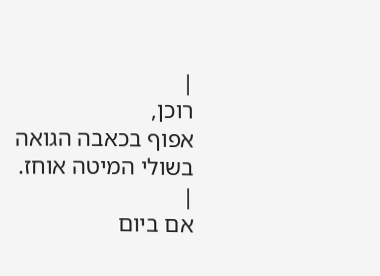|
רוכן,
אפוף בכאבה הגואה
בשולי המיטה אוחז.
|
אם ביום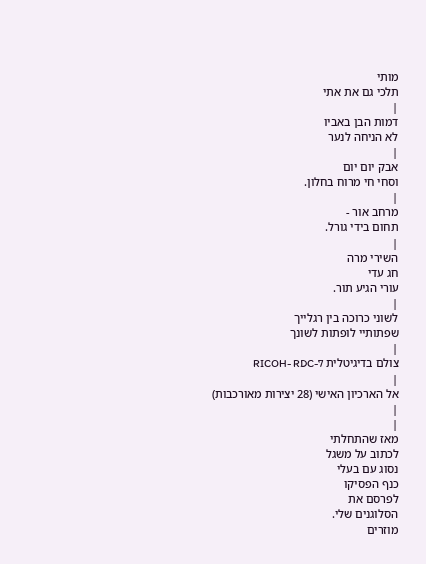מותי
תלכי גם את אתי
|
דמות הבן באביו
לא הניחה לנער
|
אבק יום יום
וסחי חי מרוח בחלון.
|
מרחב אור -
תחום בידי גורל.
|
השירי מרה
חג עדי
עורי הגיע תור.
|
לשוני כרוכה בין רגלייך
שפתותיי לופתות לשונך
|
צולם בדיגיטלית RICOH- RDC-7
|
אל הארכיון האישי (28 יצירות מאורכבות)
|
|
מאז שהתחלתי
לכתוב על משגל
נסוג עם בעלי
כנף הפסיקו
לפרסם את
הסלוגנים שלי.
מוזרים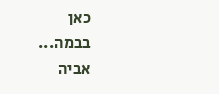כאן
בבמה...
אביה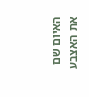האיום שם
את האצבע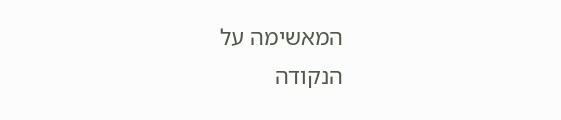המאשימה על
הנקודה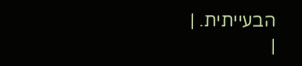הבעייתית. |
|